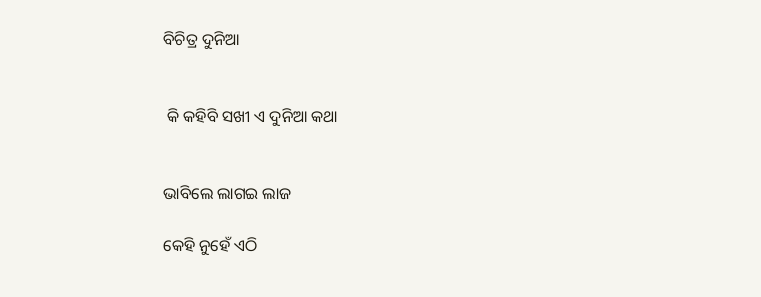ବିଚିତ୍ର ଦୁନିଆ


 କି କହିବି ସଖୀ ଏ ଦୁନିଆ କଥା


ଭାବିଲେ ଲାଗଇ ଲାଜ

କେହି ନୁହେଁ ଏଠି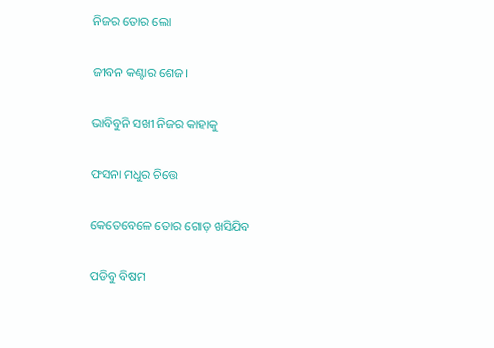ନିଜର ତୋର ଲୋ

ଜୀବନ କଣ୍ଟାର ଶେଜ।

ଭାବିବୁନି ସଖୀ ନିଜର କାହାକୁ

ଫସନା ମଧୁର ଚିତ୍ତେ

କେତେବେଳେ ତୋର ଗୋଡ଼ ଖସିଯିବ

ପଡିବୁ ବିଷମ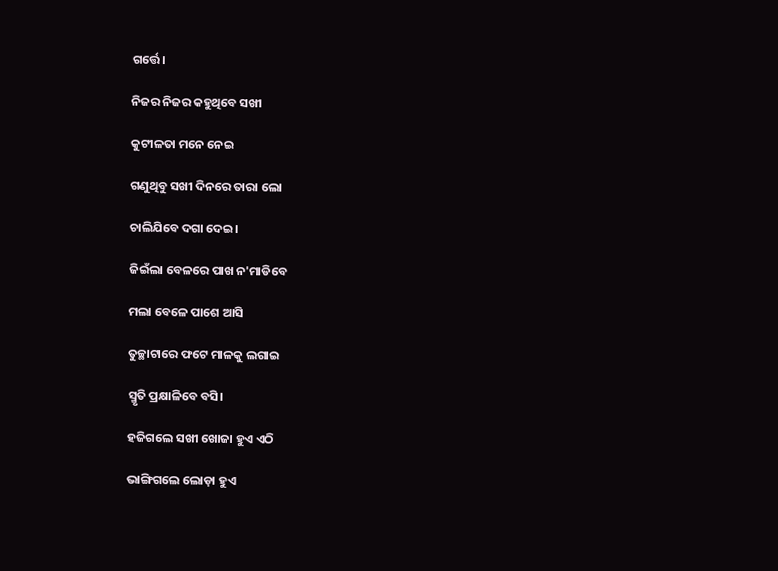ଗର୍ତ୍ତେ।

ନିଜର ନିଜର କହୁଥିବେ ସଖୀ

କୁଟୀଳତା ମନେ ନେଇ

ଗଣୁଥିବୁ ସଖୀ ଦିନରେ ତାରା ଲୋ

ଚାଲିଯିବେ ଦଗା ଦେଇ।

ଜିଇଁଲା ବେଳରେ ପାଖ ନ'ମାଡିବେ

ମଲା ବେଳେ ପାଶେ ଆସି

ତୁଚ୍ଛାଟାରେ ଫଟେ ମାଳକୁ ଲଗାଇ

ସ୍ମୃତି ପ୍ରକ୍ଷାଳିବେ ବସି।

ହଜିଗଲେ ସଖୀ ଖୋଜା ହୁଏ ଏଠି

ଭାଙ୍ଗିଗଲେ ଲୋଡ଼ା ହୁଏ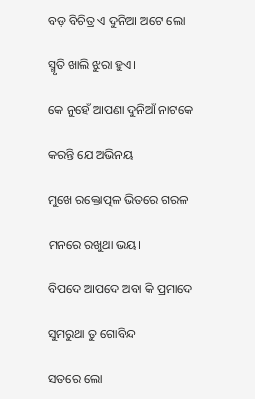ବଡ଼ ବିଚିତ୍ର ଏ ଦୁନିଆ ଅଟେ ଲୋ

ସ୍ମୃତି ଖାଲି ଝୁରା ହୁଏ।

କେ ନୁହେଁ ଆପଣା ଦୁନିଆଁ ନାଟକେ

କରନ୍ତି ଯେ ଅଭିନୟ

ମୁଖେ ରକ୍ତୋତ୍ପଳ ଭିତରେ ଗରଳ

ମନରେ ରଖୁଥା ଭୟ।

ବିପଦେ ଆପଦେ ଅବା କି ପ୍ରମାଦେ

ସୁମରୁଥା ତୁ ଗୋବିନ୍ଦ

ସତରେ ଲୋ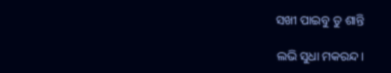ସଖୀ ପାଇବୁ ତୁ ଶାନ୍ତି

ଲଭି ସୁଧା ମକରନ୍ଦ।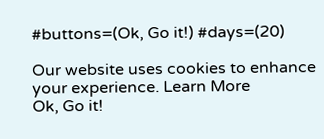#buttons=(Ok, Go it!) #days=(20)

Our website uses cookies to enhance your experience. Learn More
Ok, Go it!